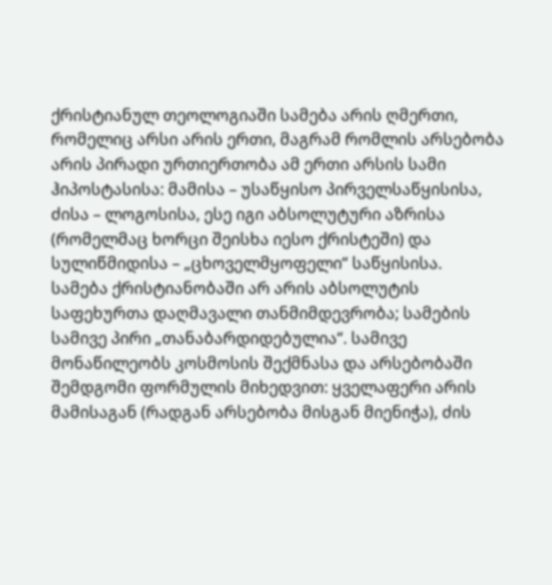ქრისტიანულ თეოლოგიაში სამება არის ღმერთი, რომელიც არსი არის ერთი, მაგრამ რომლის არსებობა არის პირადი ურთიერთობა ამ ერთი არსის სამი ჰიპოსტასისა: მამისა – უსაწყისო პირველსაწყისისა, ძისა – ლოგოსისა, ესე იგი აბსოლუტური აზრისა (რომელმაც ხორცი შეისხა იესო ქრისტეში) და სულიწმიდისა – „ცხოველმყოფელი“ საწყისისა.
სამება ქრისტიანობაში არ არის აბსოლუტის საფეხურთა დაღმავალი თანმიმდევრობა; სამების სამივე პირი „თანაბარდიდებულია“. სამივე მონაწილეობს კოსმოსის შექმნასა და არსებობაში შემდგომი ფორმულის მიხედვით: ყველაფერი არის მამისაგან (რადგან არსებობა მისგან მიენიჭა), ძის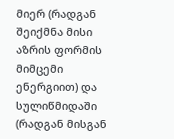მიერ (რადგან შეიქმნა მისი აზრის ფორმის მიმცემი ენერგიით) და სულიწმიდაში (რადგან მისგან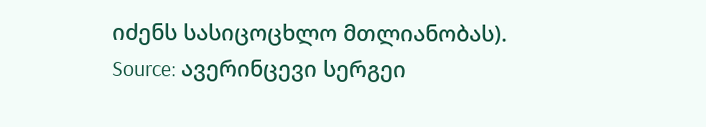იძენს სასიცოცხლო მთლიანობას).
Source: ავერინცევი სერგეი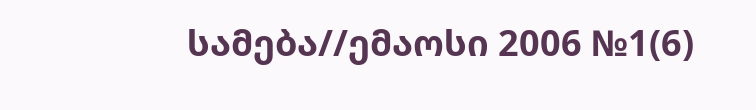სამება//ემაოსი 2006 №1(6)